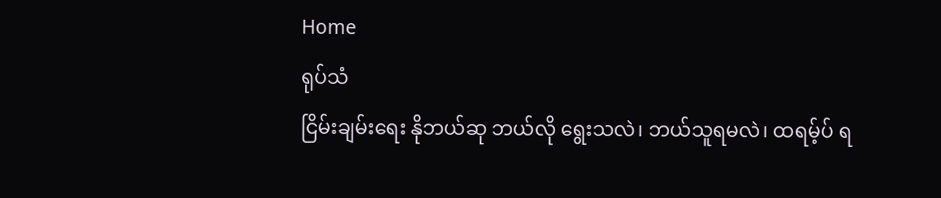Home
ရုပ်သံ
ငြိမ်းချမ်းရေး နိုဘယ်ဆု ဘယ်လို ရွေးသလဲ၊ ဘယ်သူရမလဲ၊ ထရမ့်ပ် ရ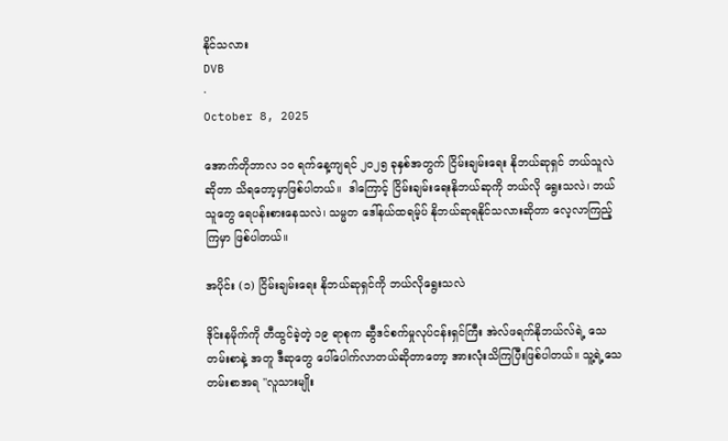နိုင်သလား
DVB
·
October 8, 2025

အောက်တိုဘာလ ၁၀ ရက်နေ့ကျရင် ၂၀၂၅ ခုနှစ်အတွက် ငြိမ်းချမ်းရေး နိုဘယ်ဆုရှင် ဘယ်သူလဲဆိုတာ သိရတော့မှာဖြစ်ပါတယ်။  ဒါကြောင့် ငြိမ်းချမ်းရေးနိုဘယ်ဆုကို ဘယ်လို ရွေးသလဲ၊ ဘယ်သူတွေ ရေပန်းစားနေသလဲ၊ သမ္မတ ဒေါ်နယ်ထရမ့်ပ် နိုဘယ်ဆုရနိုင်သလားဆိုတာ လေ့လာကြည့်ကြမှာ ဖြစ်ပါတယ်။

အပိုင်း (၁) ငြိမ်းချမ်းရေး နိုဘယ်ဆုရှင်ကို ဘယ်လိုရွေးသလဲ

ဒိုင်းနမိုက်ကို တီထွင်ခဲ့တဲ့ ၁၉ ရာစုက ဆွီဒင်စက်မှုလုပ်ငန်းရှင်ကြီး အဲလ်ဖရက်နိုဘယ်လ်ရဲ့ သေတမ်းစာနဲ့ အတူ ဒီဆုတွေ ပေါ်ပေါက်လာတယ်ဆိုတာတော့ အားလုံးသိကြပြီးဖြစ်ပါတယ်။ သူ့ရဲ့သေတမ်းစာအရ "လူသားမျိုး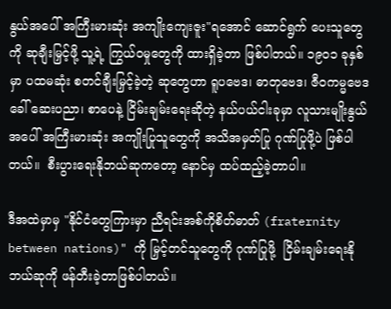နွယ်အပေါ် အကြီးမားဆုံး အကျိုးကျေးဇူး"ရအောင် ဆောင်ရွက် ပေးသူတွေကို ဆုချီးမြှင့်ဖို့ သူ့ရဲ့ ကြွယ်ဝမှုတွေကို ထားရှိခဲ့တာ ဖြစ်ပါတယ်။ ၁၉၀၁ ခုနှစ်မှာ ပထမဆုံး စတင်ချီးမြှင့်ခဲ့တဲ့ ဆုတွေဟာ ရူပဗေဒ၊ ဓာတုဗေဒ၊ ဇီဝကမ္မဗေဒ ခေါ် ဆေးပညာ၊ စာပေနဲ့ ငြိမ်းချမ်းရေးဆိုတဲ့ နယ်ပယ်ငါးခုမှာ လူသားမျိုးနွယ်အပေါ် အကြီးမားဆုံး အကျိုးပြုသူတွေကို အသိအမှတ်ပြု ဂုဏ်ပြုဖို့ပဲ ဖြစ်ပါတယ်။  စီးပွားရေးနိုဘယ်ဆုကတော့ နောင်မှ ထပ်ထည့်ခဲ့တာပါ။

ဒီအထဲမှာမှ "နိုင်ငံတွေကြားမှာ ညီရင်းအစ်ကိုစိတ်ဓာတ် (fraternity between nations)" ကို မြှင့်တင်သူတွေကို ဂုဏ်ပြုဖို့  ငြိမ်းချမ်းရေးနိုဘယ်ဆုကို ဖန်တီးခဲ့တာဖြစ်ပါတယ်။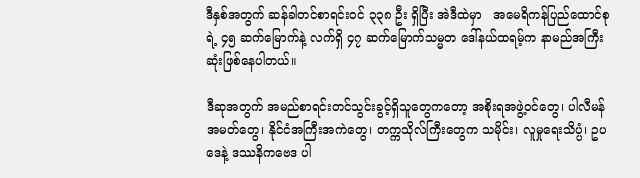ဒီနှစ်အတွက် ဆန်ခါတင်စာရင်းဝင် ၃၃၈ ဦး ရှိပြီး အဲဒီထဲမှာ   အမေရိကန်ပြည်ထောင်စုရဲ့ ၄၅ ဆက်မြောက်နဲ့ လက်ရှိ ၄၇ ဆက်မြောက်သမ္မတ ဒေါ်နယ်ထရမ့်က နာမည်အကြီးဆုံးဖြစ်နေပါတယ်။

ဒီဆုအတွက် အမည်စာရင်းတင်သွင်းခွင့်ရှိသူတွေကတော့ အစိုးရအဖွဲ့ဝင်တွေ၊ ပါလီမန်အမတ်တွေ၊ နိုင်ငံအကြီးအကဲတွေ၊ တက္ကသိုလ်ကြီးတွေက သမိုင်း၊ လူမှုရေးသိပ္ပံ၊ ဥပဒေနဲ့ ဒဿနိကဗေဒ ပါ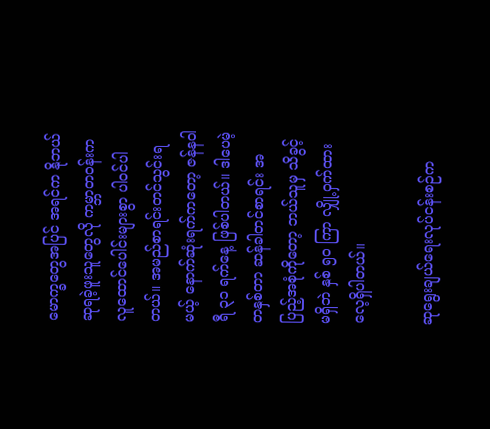မောက္ခတွေအပြင် အရင်က နိုဘယ်ဆုရခဲ့ဖူးသူတွေလို ကမ္ဘာတဝန်းက လူထောင်ပေါင်းများစွာ ပါဝင်ပါတယ်။ အမည်စာရင်းတင်သွင်းရမယ့် နောက်ဆုံးရက်ကတော့ ဇန်နဝါရီ ၃၁ ရက်နေ့ ဖြစ်ပါတယ်။ ဒါပေမဲ့ တနှစ်တာ ဆန်ခါတင်စာရင်း အပြည့်အစုံကိုတော့ ဘယ်သူမှ သိခွင့်မရှိဘဲ နှစ် ၅၀ ကြာ လျှို့ဝှက်ထားလေ့ရှိပါတယ်။

ဆုရွေးချယ်ရေးလုပ်ငန်းစဉ်က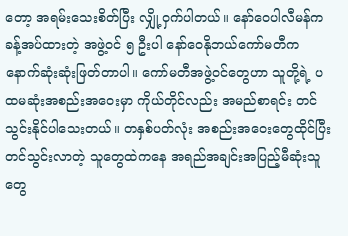တော့ အရမ်းသေးစိတ်ပြီး လျှို့ဝှက်ပါတယ်။ နော်ဝေပါလီမန်က ခန့်အပ်ထားတဲ့ အဖွဲ့ဝင် ၅ ဦးပါ နော်ဝေနိုဘယ်ကော်မတီက နောက်ဆုံးဆုံးဖြတ်တာပါ။ ကော်မတီအဖွဲ့ဝင်တွေဟာ သူတို့ရဲ့ ပထမဆုံးအစည်းအဝေးမှာ ကိုယ်တိုင်လည်း အမည်စာရင်း တင်သွင်းနိုင်ပါသေးတယ်။ တနှစ်ပတ်လုံး အစည်းအဝေးတွေထိုင်ပြီး တင်သွင်းလာတဲ့ သူတွေထဲကနေ အရည်အချင်းအပြည့်မီဆုံးသူတွေ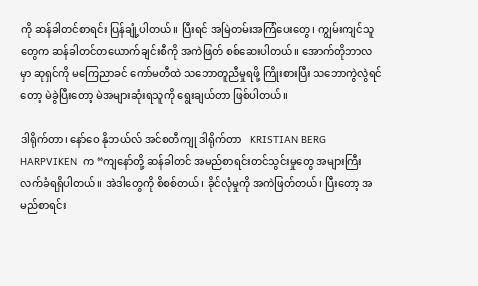ကို ဆန်ခါတင်စာရင်း ပြန်ချုံ့ပါတယ်။ ပြီးရင် အမြဲတမ်းအကြံပေးတွေ၊ ကျွမ်းကျင်သူတွေက ဆန်ခါတင်တယောက်ချင်းစီကို အကဲဖြတ် စစ်ဆေးပါတယ်။ အောက်တိုဘာလမှာ ဆုရှင်ကို မကြေညာခင် ကော်မတီထဲ သဘောတူညီမှုရဖို့ ကြိုးစားပြီး သဘောကွဲလွဲရင်တော့ မဲခွဲပြီးတော့ မဲအများဆုံးရသူကို ရွေးချယ်တာ ဖြစ်ပါတယ်။

ဒါရိုက်တာ၊ နော်ဝေ နိုဘယ်လ် အင်စတီကျု ဒါရိုက်တာ   KRISTIAN BERG HARPVIKEN  က “ကျနော်တို့ ဆန်ခါတင် အမည်စာရင်းတင်သွင်းမှုတွေ အများကြီး လက်ခံရရှိပါတယ်။ အဲဒါတွေကို စိစစ်တယ်၊ ခိုင်လုံမှုကို အကဲဖြတ်တယ်၊ ပြီးတော့ အမည်စာရင်း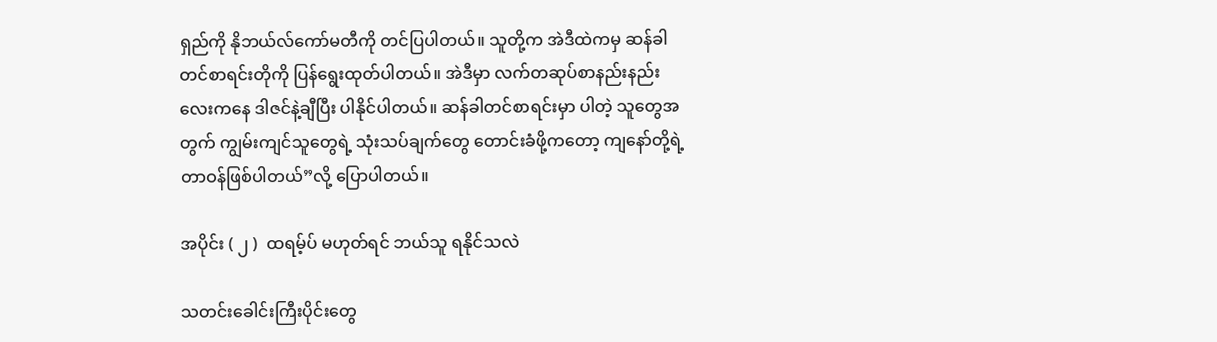ရှည်ကို နိုဘယ်လ်ကော်မတီကို တင်ပြပါတယ်။ သူတို့က အဲဒီထဲကမှ ဆန်ခါတင်စာရင်းတိုကို ပြန်ရွေးထုတ်ပါတယ်။ အဲဒီမှာ လက်တဆုပ်စာနည်းနည်းလေးကနေ ဒါဇင်နဲ့ချီပြီး ပါနိုင်ပါတယ်။ ဆန်ခါတင်စာရင်းမှာ ပါတဲ့ သူတွေအတွက် ကျွမ်းကျင်သူတွေရဲ့ သုံးသပ်ချက်တွေ တောင်းခံဖို့ကတော့ ကျနော်တို့ရဲ့ တာဝန်ဖြစ်ပါတယ်”လို့ ပြောပါတယ်။

အပိုင်း ( ၂ )  ထရမ့်ပ် မဟုတ်ရင် ဘယ်သူ ရနိုင်သလဲ

သတင်းခေါင်းကြီးပိုင်းတွေ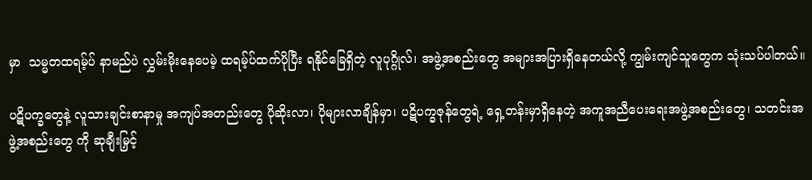မှာ  သမ္မတထရမ့်ပ် နာမည်ပဲ လွှမ်းမိုးနေပေမဲ့ ထရမ့်ပ်ထက်ပိုပြီး ရနိုင်ခြေရှိတဲ့ လူပုဂ္ဂိုလ်၊ အဖွဲ့အစည်းတွေ အများအပြားရှိနေတယ်လို့ ကျွမ်းကျင်သူတွေက သုံးသပ်ပါတယ်။

ပဋိပက္ခတွေနဲ့ လူသားချင်းစာနာမှု အကျပ်အတည်းတွေ ပိုဆိုးလာ၊ ပိုများလာချိန်မှာ၊ ပဋိပက္ခဇုန်တွေရဲ့ ရှေ့တန်းမှာရှိနေတဲ့ အကူအညီပေးရေးအဖွဲ့အစည်းတွေ၊ သတင်းအဖွဲ့အစည်းတွေ ကို ဆုချီးမြှင့်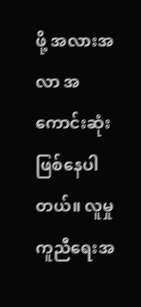ဖို့ အလားအလာ အကောင်းဆုံးဖြစ်နေပါတယ်။ လူမှုကူညီရေးအ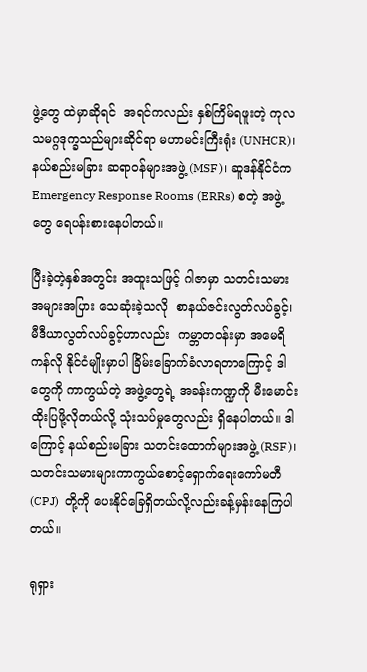ဖွဲ့တွေ ထဲမှာဆိုရင်  အရင်ကလည်း နှစ်ကြိမ်ရဖူးတဲ့ ကုလသမဂ္ဂဒုက္ခသည်များဆိုင်ရာ မဟာမင်းကြီးရုံး (UNHCR)၊ နယ်စည်းမခြား ဆရာဝန်များအဖွဲ့ (MSF)၊ ဆူဒန်နိုင်ငံက Emergency Response Rooms (ERRs) စတဲ့ အဖွဲ့ တွေ ရေပန်းစားနေပါတယ်။

ပြီးခဲ့တဲ့နှစ်အတွင်း အထူးသဖြင့် ဂါဇာမှာ သတင်းသမား အများအပြား သေဆုံးခဲ့သလို  စာနယ်ဇင်းလွတ်လပ်ခွင့်၊ မီဒီယာလွတ်လပ်ခွင့်ဟာလည်း  ကမ္ဘာတဝန်းမှာ အမေရိကန်လို နိုင်ငံမျိုးမှာပါ ခြိမ်းခြောက်ခံလာရတာကြောင့် ဒါတွေကို ကာကွယ်တဲ့ အဖွဲ့တွေရဲ့ အခန်းကဏ္ဍကို မီးမောင်းထိုးပြဖို့လိုတယ်လို့ သုံးသပ်မှုတွေလည်း ရှိနေပါတယ်။ ဒါကြောင့် နယ်စည်းမခြား သတင်းထောက်များအဖွဲ့ (RSF)၊  သတင်းသမားများကာကွယ်စောင့်ရှောက်ရေးကော်မတီ (CPJ)  တို့ကို ပေးနိုင်ခြေရှိတယ်လို့လည်းခန့်မှန်းနေကြပါတယ်။

ရုရှား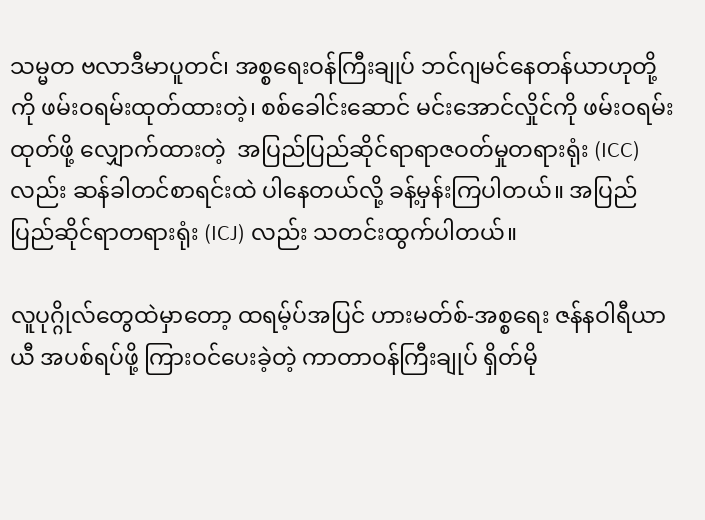သမ္မတ ဗလာဒီမာပူတင်၊ အစ္စရေးဝန်ကြီးချုပ် ဘင်ဂျမင်နေတန်ယာဟုတို့ကို ဖမ်းဝရမ်းထုတ်ထားတဲ့၊ စစ်ခေါင်းဆောင် မင်းအောင်လှိုင်ကို ဖမ်းဝရမ်းထုတ်ဖို့ လျှောက်ထားတဲ့  အပြည်ပြည်ဆိုင်ရာရာဇဝတ်မှုတရားရုံး (ICC) လည်း ဆန်ခါတင်စာရင်းထဲ ပါနေတယ်လို့ ခန့်မှန်းကြပါတယ်။ အပြည်ပြည်ဆိုင်ရာတရားရုံး (ICJ) လည်း သတင်းထွက်ပါတယ်။

လူပုဂ္ဂိုလ်တွေထဲမှာတော့ ထရမ့်ပ်အပြင် ဟားမတ်စ်-အစ္စရေး ဇန်နဝါရီယာယီ အပစ်ရပ်ဖို့ ကြားဝင်ပေးခဲ့တဲ့ ကာတာဝန်ကြီးချုပ် ရှိတ်မို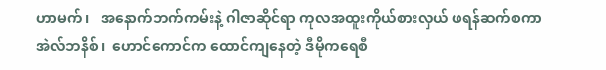ဟာမက်၊   အနောက်ဘက်ကမ်းနဲ့ ဂါဇာဆိုင်ရာ ကုလအထူးကိုယ်စားလှယ် ဖရန်ဆက်စကာ အဲလ်ဘနိစ်၊  ဟောင်ကောင်က ထောင်ကျနေတဲ့ ဒီမိုကရေစီ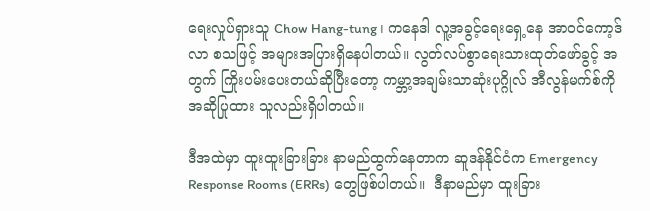ရေးလှုပ်ရှားသူ Chow Hang-tung ၊ ကနေဒါ လူ့အခွင့်ရေးရှေ့နေ အာဝင်ကော့ဒ်လာ စသဖြင့် အများအပြားရှိနေပါတယ်။ လွတ်လပ်စွာရေးသားထုတ်ဖော်ခွင့် အတွက် ကြိုးပမ်းပေးတယ်ဆိုပြီးတော့ ကမ္ဘာ့အချမ်းသာဆုံးပုဂ္ဂိုလ် အီလွန်မက်စ်ကို   အဆိုပြုထား သူလည်းရှိပါတယ်။

ဒီအထဲမှာ ထူးထူးခြားခြား နာမည်ထွက်နေတာက ဆူဒန်နိုင်ငံက Emergency Response Rooms (ERRs) တွေဖြစ်ပါတယ်။  ဒီနာမည်မှာ ထူးခြား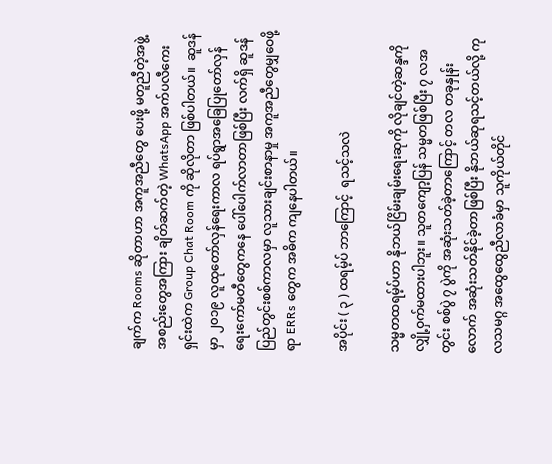ချက်က Rooms ဆိုတာဟာ အကူအညီတွေ ပေးဖို့ မတူညီတဲ့အဖွဲ့အစည်းတွေအကြား ချိတ်ဆက်တဲ့ WhatsApp အက်ပလီကေးရှင်းထဲက Group Chat Room ကို ဆိုလိုတာ ဖြစ်ပါတယ်။  ဆူဒန်မှာ ၂၀၁၉ လူထုတော်လှန်ရေးကာလ ရပ်ရွာအခြေပြုတော်လှန်ရေးကော်မတီတွေကနေ ပေါ်ပေါက်လာတာဖြစ်ပြီး လက်ရှိ ဆူဒန်ပြည်တွင်းစစ်ကာလမှာ လူသားချင်းစာနာမှု အကူအညီတွေမျှဝေဖို့ရာ ERRs တွေက အဓိက ကျနေပါတယ်။

အပိုင်း ( ၃ ) ထရမ့်ပ် ဘာကြောင့်  ရသင့်သလဲ

သမ္မတထရမ့်ပ်ဟာ နိုဘယ်ငြိမ်းချမ်းရေးဆုကို လိုချင်တဲ့ဆန္ဒကို လျှို့ဝှက်မထားပါဘူး။ သူတကျော့ပြန် သမ္မတဖြစ်ပြီး ၇ လအတွင်း စစ်ပွဲ ၇ ပွဲကို အဆုံးသတ်ခဲ့တာကြောင့် တလ တခုနှုန်းလောက် အဆုံးသတ်နိုင်ခဲ့တာဖြစ်ပြီး နိုဘယ်ဆုရသင့်တယ်လို့ ကုလသမဂ္ဂ အထွေထွေညီလာခံမှာ သူကိုယ်တိုင်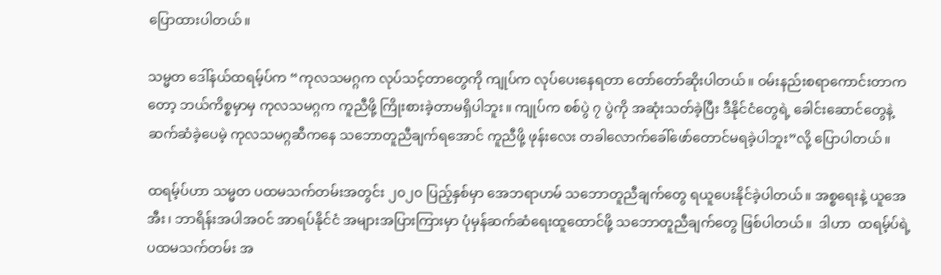ပြောထားပါတယ်။

သမ္မတ ဒေါ်နယ်ထရမ့်ပ်က “ကုလသမဂ္ဂက လုပ်သင့်တာတွေကို ကျုပ်က လုပ်ပေးနေရတာ တော်တော်ဆိုးပါတယ်။ ဝမ်းနည်းစရာကောင်းတာကတော့ ဘယ်ကိစ္စမှာမှ ကုလသမဂ္ဂက ကူညီဖို့ ကြိုးစားခဲ့တာမရှိပါဘူး။ ကျုပ်က စစ်ပွဲ ၇ ပွဲကို အဆုံးသတ်ခဲ့ပြီး ဒီနိုင်ငံတွေရဲ့ ခေါင်းဆောင်တွေနဲ့ ဆက်ဆံခဲ့ပေမဲ့ ကုလသမဂ္ဂဆီကနေ သဘောတူညီချက်ရအောင် ကူညီဖို့ ဖုန်းလေး တခါလောက်ခေါ်ဖော်တောင်မရခဲ့ပါဘူး”လို့ ပြောပါတယ်။

ထရမ့်ပ်ဟာ သမ္မတ ပထမသက်တမ်းအတွင်း ၂၀၂၀ ပြည့်နှစ်မှာ အေဘရာဟမ် သဘောတူညီချက်တွေ ရယူပေးနိုင်ခဲ့ပါတယ်။ အစ္စရေးနဲ့ ယူအေအီး၊ ဘာရိန်းအပါအဝင် အာရပ်နိုင်ငံ အများအပြားကြားမှာ ပုံမှန်ဆက်ဆံရေးထူထောင်ဖို့ သဘောတူညီချက်တွေ ဖြစ်ပါတယ်။  ဒါဟာ  ထရမ့်ပ်ရဲ့ ပထမသက်တမ်း အ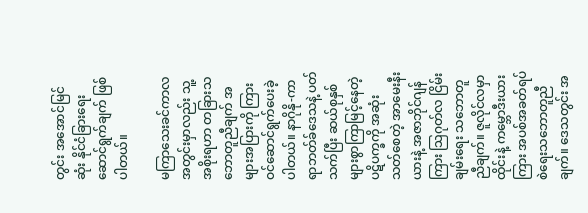တွင်း အအောင်မြင်ဆုံး နိုင်ငံခြားရေးဆောင်ရွက်ချက် ဖြစ်ပါတယ်။

မကြာသေးခင်ကာလအတွင်းမှာလည်း သူ့အစိုးရဟာ တခြားသဘောတူညီချက် အများအပြားကို ကြားဝင်ဆောင်ရွက်ပေးခဲ့ပါတယ်။ နာဂိုနို-ကာရာဘတ်ခ်ဒေသနဲ့ ပတ်သက်ပြီး ဆယ်စုနှစ်များစွာကြာမြင့်နေတဲ့ ပဋိပက္ခကို အဆုံးသတ်စေတဲ့ အာမေးနီးယားနဲ့ အဇာဘိုင်ဂျန်ကြား သြဂုတ်လ ငြိမ်းချမ်းရေး သဘောတူညီချက်။ ဇူလိုင်လမှာ ထိုင်းနဲ့ ကမ္ဘောဒီးယားကြား အပစ်အခတ်ရပ်စဲရေးသဘောတူညီချက်။ ဒေသတွင်း အ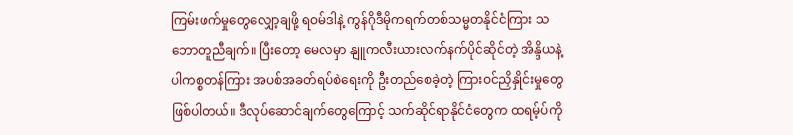ကြမ်းဖက်မှုတွေလျှော့ချဖို့ ရဝမ်ဒါနဲ့ ကွန်ဂိုဒီမိုကရက်တစ်သမ္မတနိုင်ငံကြား သဘောတူညီချက်။ ပြီးတော့ မေလမှာ နျူကလီးယားလက်နက်ပိုင်ဆိုင်တဲ့ အိန္ဒိယနဲ့ ပါကစ္စတန်ကြား အပစ်အခတ်ရပ်စဲရေးကို ဦးတည်စေခဲ့တဲ့ ကြားဝင်ညှိနှိုင်းမှုတွေ ဖြစ်ပါတယ်။ ဒီလုပ်ဆောင်ချက်တွေကြောင့် သက်ဆိုင်ရာနိုင်ငံတွေက ထရမ့်ပ်ကို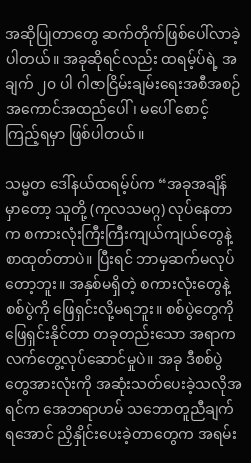အဆိုပြုတာတွေ ဆက်တိုက်ဖြစ်ပေါ်လာခဲ့ပါတယ်။ အခုဆိုရင်လည်း ထရမ့်ပ်ရဲ့ အချက် ၂၀ ပါ ဂါဇာငြိမ်းချမ်းရေးအစီအစဉ် အကောင်အထည်ပေါ်၊ မပေါ် စောင့်ကြည့်ရမှာ ဖြစ်ပါတယ်။

သမ္မတ ဒေါ်နယ်ထရမ့်ပ်က “အခုအချိန်မှာတော့ သူတို့ (ကုလသမဂ္ဂ) လုပ်နေတာက စကားလုံးကြီးကြီးကျယ်ကျယ်တွေနဲ့ စာထုတ်တာပဲ။ ပြီးရင် ဘာမှဆက်မလုပ်တော့ဘူး။ အနှစ်မရှိတဲ့ စကားလုံးတွေနဲ့ စစ်ပွဲကို ဖြေရှင်းလို့မရဘူး။ စစ်ပွဲတွေကို ဖြေရှင်းနိုင်တာ တခုတည်းသော အရာက လက်တွေ့လုပ်ဆောင်မှုပဲ။ အခု ဒီစစ်ပွဲတွေအားလုံးကို အဆုံးသတ်ပေးခဲ့သလိုအရင်က အေဘရာဟမ် သဘောတူညီချက်ရအောင် ညှိနှိုင်းပေးခဲ့တာတွေက အရမ်း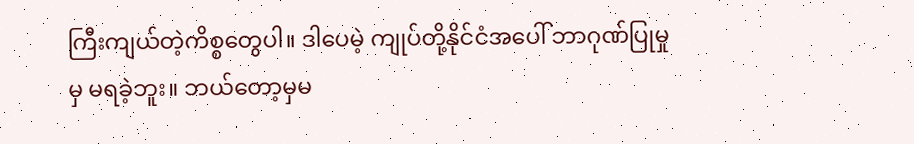ကြီးကျယ်တဲ့ကိစ္စတွေပါ။ ဒါပေမဲ့ ကျုပ်တို့နိုင်ငံအပေါ် ဘာဂုဏ်ပြုမှုမှ မရခဲ့ဘူး။ ဘယ်တော့မှမ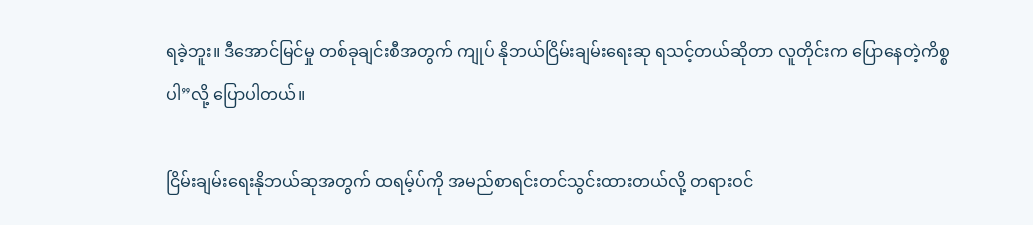ရခဲ့ဘူး။ ဒီအောင်မြင်မှု တစ်ခုချင်းစီအတွက် ကျုပ် နိုဘယ်ငြိမ်းချမ်းရေးဆု ရသင့်တယ်ဆိုတာ လူတိုင်းက ပြောနေတဲ့ကိစ္စပါ”လို့ ပြောပါတယ်။

ငြိမ်းချမ်းရေးနိုဘယ်ဆုအတွက် ထရမ့်ပ်ကို အမည်စာရင်းတင်သွင်းထားတယ်လို့ တရားဝင်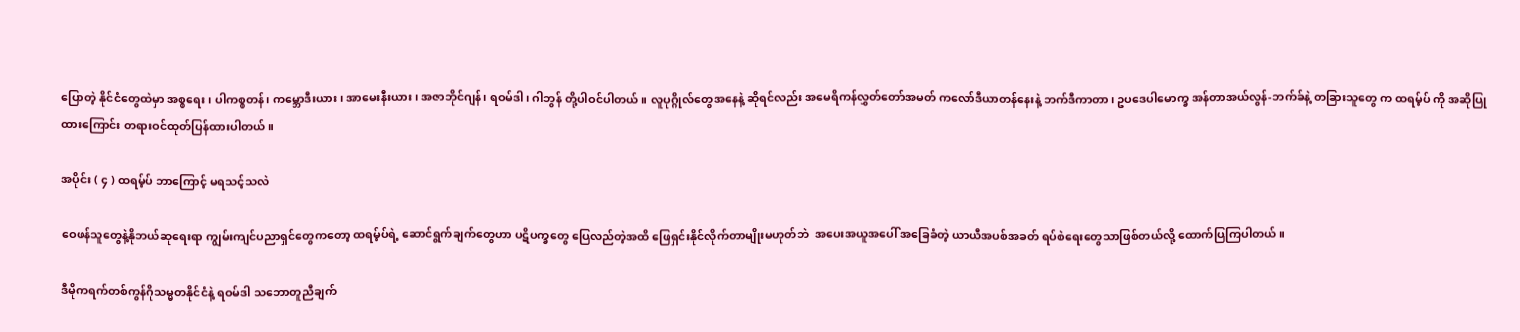ပြောတဲ့ နိုင်ငံတွေထဲမှာ အစ္စရေး၊ ပါကစ္စတန်၊ ကမ္ဘောဒီးယား၊ အာမေးနီးယား၊ အဇာဘိုင်ဂျန်၊ ရဝမ်ဒါ၊ ဂါဘွန် တို့ပါဝင်ပါတယ်။ လူပုဂ္ဂိုလ်တွေအနေနဲ့ ဆိုရင်လည်း အမေရိကန်လွှတ်တော်အမတ် ကလော်ဒီယာတန်နေးနဲ့ ဘက်ဒီကာတာ၊ ဥပဒေပါမောက္ခ အန်တာအယ်လွန်-ဘက်ခ်နဲ့ တခြားသူတွေ က ထရမ့်ပ် ကို အဆိုပြုထားကြောင်း တရားဝင်ထုတ်ပြန်ထားပါတယ်။

အပိုင်း ( ၄ ) ထရမ့်ပ် ဘာကြောင့် မရသင့်သလဲ

ဝေဖန်သူတွေနဲ့နိုဘယ်ဆုရေးရာ ကျွမ်းကျင်ပညာရှင်တွေကတော့ ထရမ့်ပ်ရဲ့ ဆောင်ရွက်ချက်တွေဟာ ပဋိပက္ခတွေ ပြေလည်တဲ့အထိ ဖြေရှင်းနိုင်လိုက်တာမျိုးမဟုတ်ဘဲ  အပေးအယူအပေါ် အခြေခံတဲ့ ယာယီအပစ်အခတ် ရပ်စဲရေးတွေသာဖြစ်တယ်လို့ ထောက်ပြကြပါတယ်။

ဒီမိုကရက်တစ်ကွန်ဂိုသမ္မတနိုင်ငံနဲ့ ရဝမ်ဒါ သဘောတူညီချက်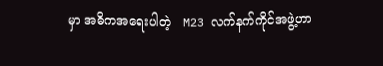မှာ အဓိကအရေးပါတဲ့   M23 လက်နက်ကိုင်အဖွဲ့ဟာ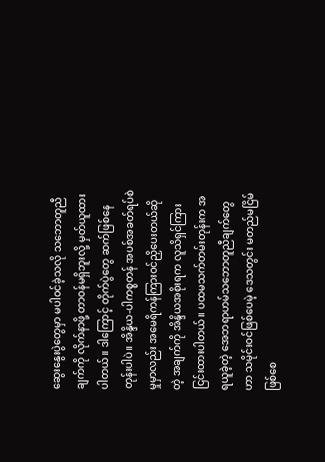ဆွေးနွေးပွဲတွေမှာ မပါဝင်ခဲ့သလို သဘောတူညီချက်ကို လိုက်နာဖို့ တာဝန်မရှိဘူးလို့ မှတ်ယူထားပါတယ်။ ဒါကြောင့် တိုက်ပွဲတွေ ဆက်ဖြစ်နေတုန်းပါပဲ။ အိန္ဒိယ-ပါကစ္စတန် အပစ်အခတ်ရပ်စဲမှုမှာလည်း အမေရိကန်ကြားဝင်ညှိပေးတယ်ဆိုတဲ့ အချက်ကို အိန္ဒိယအစိုးရက လူသိရှင်ကြား ငြင်းထားပါတယ်။ ပထမသက်တမ်းတုန်းက အရယူခဲ့တဲ့ အေဘရာဟမ်သဘောတူညီချက်တွေဟာ သမိုင်းဝင်ဖြစ်ပေမဲ့ ဒေသတွင်း မတည်မငြိမ်ဖြစ်စေ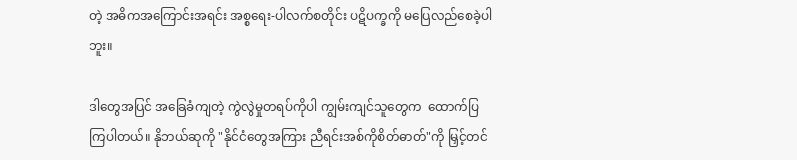တဲ့ အဓိကအကြောင်းအရင်း အစ္စရေး-ပါလက်စတိုင်း ပဋိပက္ခကို မပြေလည်စေခဲ့ပါဘူး။

ဒါတွေအပြင် အခြေခံကျတဲ့ ကွဲလွဲမှုတရပ်ကိုပါ ကျွမ်းကျင်သူတွေက  ထောက်ပြကြပါတယ်။ နိုဘယ်ဆုကို "နိုင်ငံတွေအကြား ညီရင်းအစ်ကိုစိတ်ဓာတ်"ကို မြှင့်တင်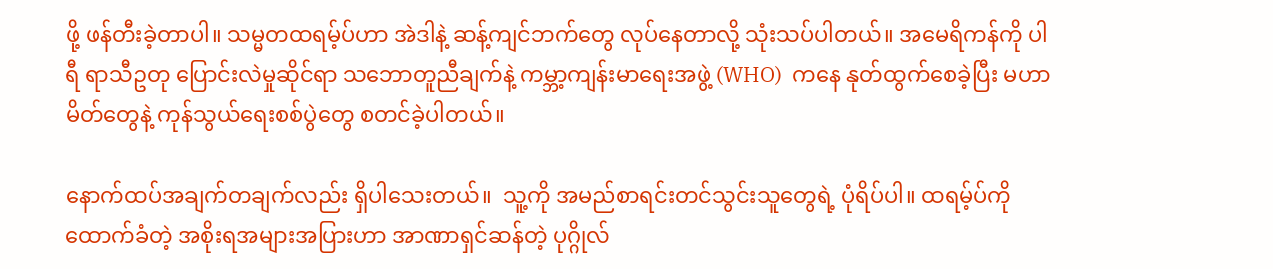ဖို့ ဖန်တီးခဲ့တာပါ။ သမ္မတထရမ့်ပ်ဟာ အဲဒါနဲ့ ဆန့်ကျင်ဘက်တွေ လုပ်နေတာလို့ သုံးသပ်ပါတယ်။ အမေရိကန်ကို ပါရီ ရာသီဥတု ပြောင်းလဲမှုဆိုင်ရာ သဘောတူညီချက်နဲ့ ကမ္ဘာ့ကျန်းမာရေးအဖွဲ့ (WHO)  ကနေ နုတ်ထွက်စေခဲ့ပြီး မဟာမိတ်တွေနဲ့ ကုန်သွယ်ရေးစစ်ပွဲတွေ စတင်ခဲ့ပါတယ်။

နောက်ထပ်အချက်တချက်လည်း ရှိပါသေးတယ်။  သူ့ကို အမည်စာရင်းတင်သွင်းသူတွေရဲ့ ပုံရိပ်ပါ။ ထရမ့်ပ်ကို ထောက်ခံတဲ့ အစိုးရအများအပြားဟာ အာဏာရှင်ဆန်တဲ့ ပုဂ္ဂိုလ်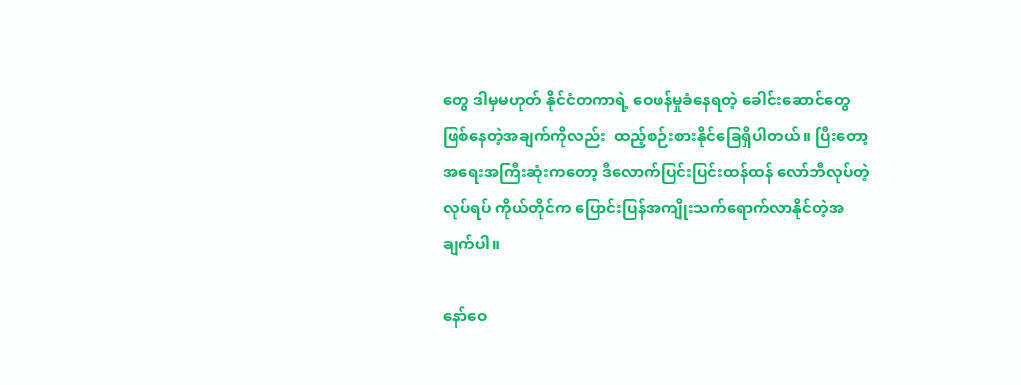တွေ ဒါမှမဟုတ် နိုင်ငံတကာရဲ့ ဝေဖန်မှုခံနေရတဲ့ ခေါင်းဆောင်တွေဖြစ်နေတဲ့အချက်ကိုလည်း  ထည့်စဉ်းစားနိုင်ခြေရှိပါတယ်။ ပြီးတော့ အရေးအကြီးဆုံးကတော့ ဒီလောက်ပြင်းပြင်းထန်ထန် လော်ဘီလုပ်တဲ့လုပ်ရပ် ကိုယ်တိုင်က ပြောင်းပြန်အကျိုးသက်ရောက်လာနိုင်တဲ့အချက်ပါ။

နော်ဝေ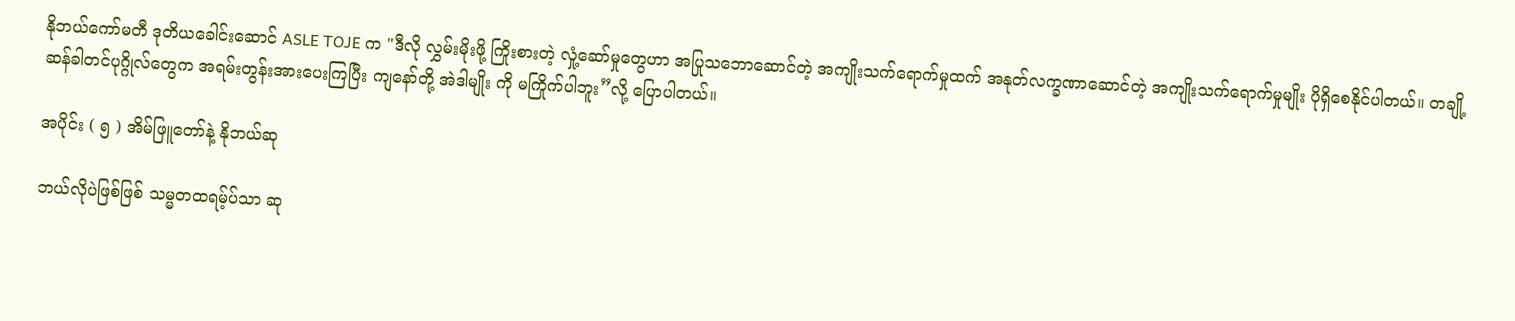နိုဘယ်ကော်မတီ ဒုတိယခေါင်းဆောင် ASLE TOJE က "ဒီလို လွှမ်းမိုးဖို့ ကြိုးစားတဲ့ လှုံ့ဆော်မှုတွေဟာ အပြုသဘောဆောင်တဲ့ အကျိုးသက်ရောက်မှုထက် အနုတ်လက္ခဏာဆောင်တဲ့ အကျိုးသက်ရောက်မှုမျိုး ပိုရှိစေနိုင်ပါတယ်။ တချို့ ဆန်ခါတင်ပုဂ္ဂိုလ်တွေက အရမ်းတွန်းအားပေးကြပြီး ကျနော်တို့ အဲဒါမျိုး ကို မကြိုက်ပါဘူး”လို့ ပြောပါတယ်။

အပိုင်း ( ၅ ) အိမ်ဖြူတော်နဲ့ နိုဘယ်ဆု

ဘယ်လိုပဲဖြစ်ဖြစ် သမ္မတထရမ့်ပ်သာ ဆု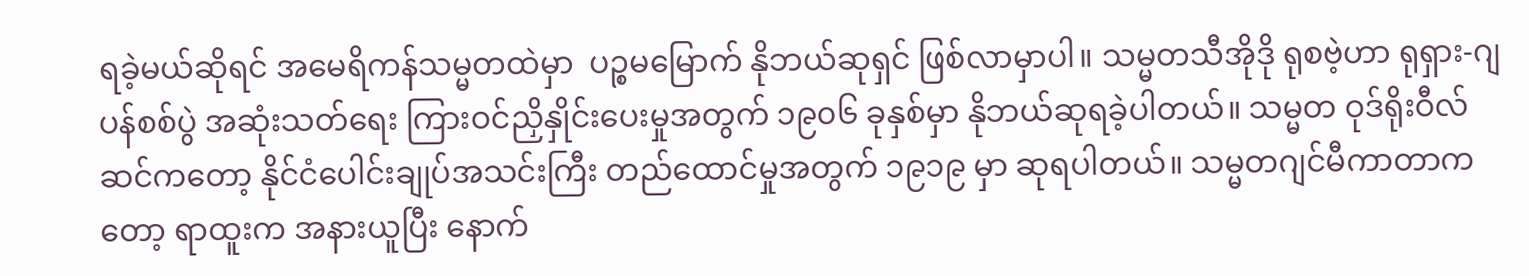ရခဲ့မယ်ဆိုရင် အမေရိကန်သမ္မတထဲမှာ  ပဉ္စမမြောက် နိုဘယ်ဆုရှင် ဖြစ်လာမှာပါ။ သမ္မတသီအိုဒို ရုစဗဲ့ဟာ ရုရှား-ဂျပန်စစ်ပွဲ အဆုံးသတ်ရေး ကြားဝင်ညှိနှိုင်းပေးမှုအတွက် ၁၉၀၆ ခုနှစ်မှာ နိုဘယ်ဆုရခဲ့ပါတယ်။ သမ္မတ ဝုဒ်ရိုးဝီလ်ဆင်ကတော့ နိုင်ငံပေါင်းချုပ်အသင်းကြီး တည်ထောင်မှုအတွက် ၁၉၁၉ မှာ ဆုရပါတယ်။ သမ္မတဂျင်မီကာတာကတော့ ရာထူးက အနားယူပြီး နောက်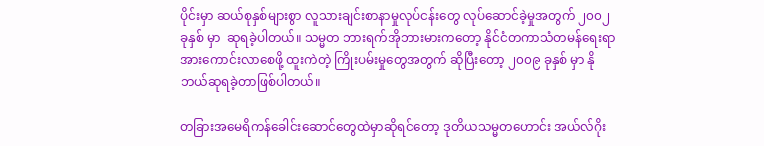ပိုင်းမှာ ဆယ်စုနှစ်များစွာ လူသားချင်းစာနာမှုလုပ်ငန်းတွေ လုပ်ဆောင်ခဲ့မှုအတွက် ၂၀၀၂ ခုနှစ် မှာ  ဆုရခဲ့ပါတယ်။ သမ္မတ ဘားရက်အိုဘားမားကတော့ နိုင်ငံတကာသံတမန်ရေးရာ အားကောင်းလာစေဖို့ ထူးကဲတဲ့ ကြိုးပမ်းမှုတွေအတွက် ဆိုပြီးတော့ ၂၀၀၉ ခုနှစ် မှာ နိုဘယ်ဆုရခဲ့တာဖြစ်ပါတယ်။

တခြားအမေရိကန်ခေါင်းဆောင်တွေထဲမှာဆိုရင်တော့ ဒုတိယသမ္မတဟောင်း အယ်လ်ဂိုး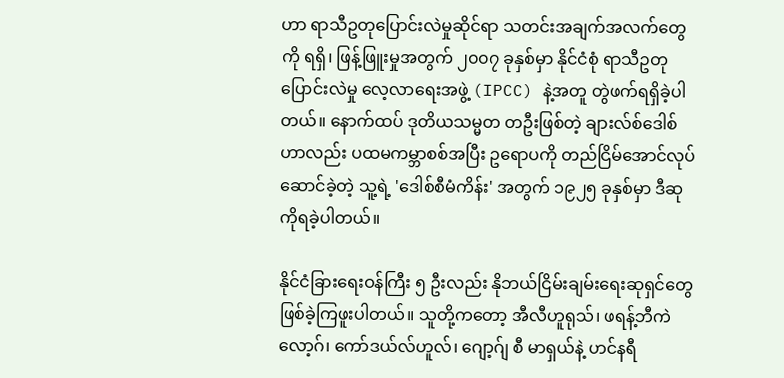ဟာ ရာသီဥတုပြောင်းလဲမှုဆိုင်ရာ သတင်းအချက်အလက်တွေကို ရရှိ၊ ဖြန့်ဖြူးမှုအတွက် ၂၀၀၇ ခုနှစ်မှာ နိုင်ငံစုံ ရာသီဥတုပြောင်းလဲမှု လေ့လာရေးအဖွဲ့ (IPCC) နဲ့အတူ တွဲဖက်ရရှိခဲ့ပါတယ်။ နောက်ထပ် ဒုတိယသမ္မတ တဦးဖြစ်တဲ့ ချားလ်စ်ဒေါစ်ဟာလည်း ပထမကမ္ဘာစစ်အပြီး ဥရောပကို တည်ငြိမ်အောင်လုပ်ဆောင်ခဲ့တဲ့ သူ့ရဲ့ 'ဒေါစ်စီမံကိန်း' အတွက် ၁၉၂၅ ခုနှစ်မှာ ဒီဆုကိုရခဲ့ပါတယ်။

နိုင်ငံခြားရေးဝန်ကြီး ၅ ဦးလည်း နိုဘယ်ငြိမ်းချမ်းရေးဆုရှင်တွေ ဖြစ်ခဲ့ကြဖူးပါတယ်။ သူတို့ကတော့ အီလီဟူရုသ်၊ ဖရန့်ဘီကဲလော့ဂ်၊ ကော်ဒယ်လ်ဟူလ်၊ ဂျော့ဂ်ျ စီ မာရှယ်နဲ့ ဟင်နရီ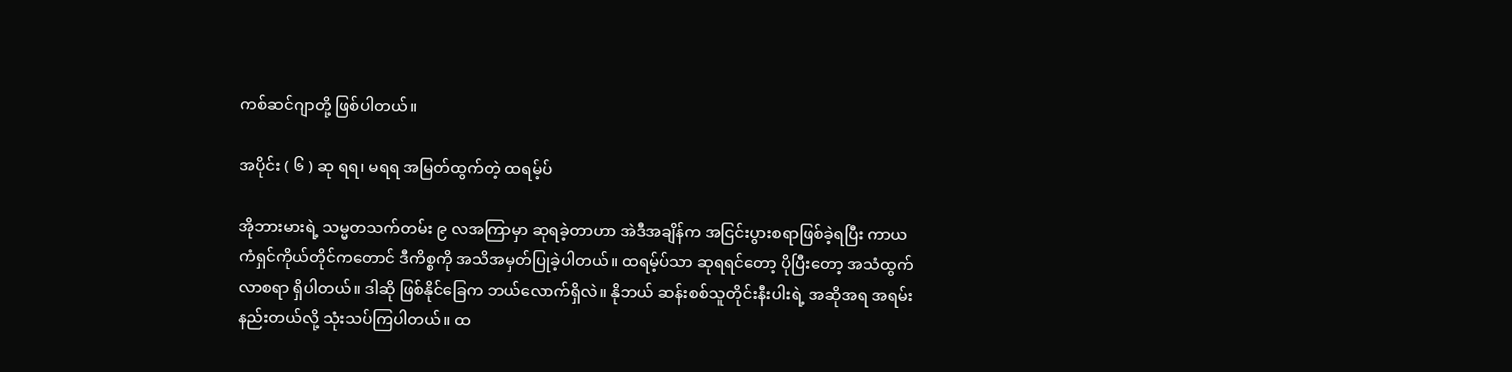ကစ်ဆင်ဂျာတို့ ဖြစ်ပါတယ်။

အပိုင်း ( ၆ ) ဆု ရရ၊ မရရ အမြတ်ထွက်တဲ့ ထရမ့်ပ်

အိုဘားမားရဲ့ သမ္မတသက်တမ်း ၉ လအကြာမှာ ဆုရခဲ့တာဟာ အဲဒီအချိန်က အငြင်းပွားစရာဖြစ်ခဲ့ရပြီး ကာယကံရှင်ကိုယ်တိုင်ကတောင် ဒီကိစ္စကို အသိအမှတ်ပြုခဲ့ပါတယ်။ ထရမ့်ပ်သာ ဆုရရင်တော့ ပိုပြီးတော့ အသံထွက်လာစရာ ရှိပါတယ်။ ဒါဆို ဖြစ်နိုင်ခြေက ဘယ်လောက်ရှိလဲ။ နိုဘယ် ဆန်းစစ်သူတိုင်းနီးပါးရဲ့ အဆိုအရ အရမ်းနည်းတယ်လို့ သုံးသပ်ကြပါတယ်။ ထ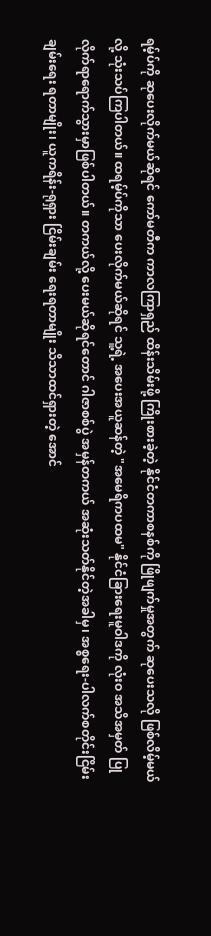ရမ့်ပ်ကို ဆုပေးလိုက်မယ်ဆိုရင် ကော်မတီက ကာလကြာရှည် ထိန်းသိမ်းဖို့ ကြိုးစားခဲ့တဲ့ နိုင်ငံတကာစနစ်ကို ဖြိုဖျက်မှုအတွက် ဆုပေးသလို ဖြစ်လိမ့်မယ်လို့ သုံးသပ်ကြပါတယ်။ ထရမ့်ပ်ကိုသာ ပေးလိုက်မယ်ဆိုရင် သူ့ရဲ့ အပေးအယူဆန်တဲ့ "အမေရိကပထမ" နိုင်ငံခြားရေးမူဝါဒကို လုံးဝ အသိအမှတ် ပြုလိုက်ရာရောက်သွားမှာဖြစ်ပါတယ်။ တကယ်လို့ ပေးမယ်ဆိုရင်တောင် ဂါဇာစစ်ပွဲ အမှန်တကယ် အဆုံးသတ်နိုင်တဲ့အခါမှ၊ အစ္စရေး-ပါလက်စတိုင်းငြိမ်းချမ်းရေး ရတာမျိုး၊ ယူကရိန်း-ရုရှား ငြိမ်းချမ်း ရေးရတာမျိုး သိသာထင်ရှားတဲ့ အောင်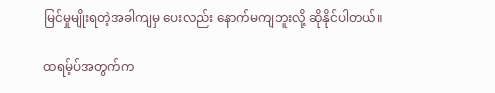မြင်မှုမျိုးရတဲ့အခါကျမှ ပေးလည်း နောက်မကျဘူးလို့ ဆိုနိုင်ပါတယ်။

ထရမ့်ပ်အတွက်က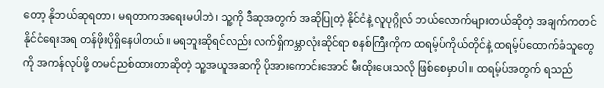တော့ နိုဘယ်ဆုရတာ၊ မရတာကအရေးမပါဘဲ၊ သူ့ကို ဒီဆုအတွက် အဆိုပြုတဲ့ နိုင်ငံနဲ့ လူပုဂ္ဂိုလ် ဘယ်လောက်များတယ်ဆိုတဲ့ အချက်ကတင် နိုင်ငံရေးအရ တန်ဖိုးပိုရှိနေပါတယ်။ မရဘူးဆိုရင်လည်း လက်ရှိကမ္ဘာလုံးဆိုင်ရာ စနစ်ကြီးကိုက ထရမ့်ပ်ကိုယ်တိုင်နဲ့ ထရမ့်ပ်ထောက်ခံသူတွေကို အကန်လုပ်ဖို့ တမင်ညစ်ထားတာဆိုတဲ့ သူ့အယူအဆကို ပိုအားကောင်းအောင် မီးထိုးပေးသလို ဖြစ်စေမှာပါ။ ထရမ့်ပ်အတွက် ရသည်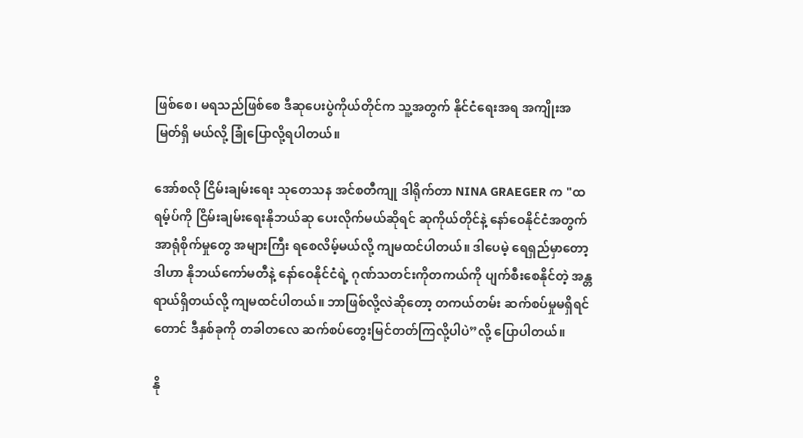ဖြစ်စေ၊ မရသည်ဖြစ်စေ ဒီဆုပေးပွဲကိုယ်တိုင်က သူ့အတွက် နိုင်ငံရေးအရ အကျိုးအမြတ်ရှိ မယ်လို့ ခြုံပြောလို့ရပါတယ်။

အော်စလို ငြိမ်းချမ်းရေး သုတေသန အင်စတီကျု ဒါရိုက်တာ NINA GRAEGER က "ထရမ့်ပ်ကို ငြိမ်းချမ်းရေးနိုဘယ်ဆု ပေးလိုက်မယ်ဆိုရင် ဆုကိုယ်တိုင်နဲ့ နော်ဝေနိုင်ငံအတွက် အာရုံစိုက်မှုတွေ အများကြီး ရစေလိမ့်မယ်လို့ ကျမထင်ပါတယ်။ ဒါပေမဲ့ ရေရှည်မှာတော့ ဒါဟာ နိုဘယ်ကော်မတီနဲ့ နော်ဝေနိုင်ငံရဲ့ ဂုဏ်သတင်းကိုတကယ်ကို ပျက်စီးစေနိုင်တဲ့ အန္တရာယ်ရှိတယ်လို့ ကျမထင်ပါတယ်။ ဘာဖြစ်လို့လဲဆိုတော့ တကယ်တမ်း ဆက်စပ်မှုမရှိရင်တောင် ဒီနှစ်ခုကို တခါတလေ ဆက်စပ်တွေးမြင်တတ်ကြလို့ပါပဲ”လို့ ပြောပါတယ်။

နို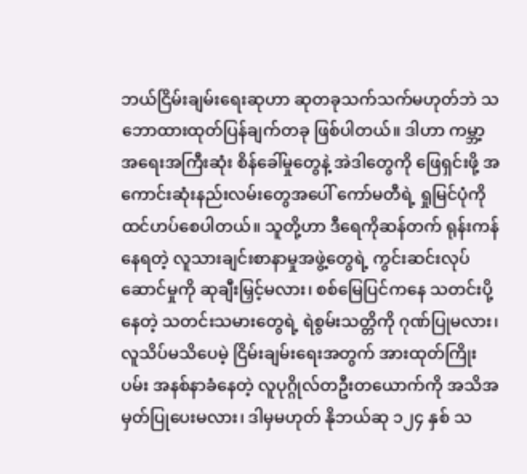ဘယ်ငြိမ်းချမ်းရေးဆုဟာ ဆုတခုသက်သက်မဟုတ်ဘဲ သဘောထားထုတ်ပြန်ချက်တခု ဖြစ်ပါတယ်။ ဒါဟာ ကမ္ဘာ့အရေးအကြီးဆုံး စိန်ခေါ်မှုတွေနဲ့ အဲဒါတွေကို ဖြေရှင်းဖို့ အကောင်းဆုံးနည်းလမ်းတွေအပေါ် ကော်မတီရဲ့ ရှုမြင်ပုံကို ထင်ဟပ်စေပါတယ်။ သူတို့ဟာ ဒီရေကိုဆန်တက် ရုန်းကန်နေရတဲ့ လူသားချင်းစာနာမှုအဖွဲ့တွေရဲ့ ကွင်းဆင်းလုပ်ဆောင်မှုကို ဆုချီးမြှင့်မလား၊ စစ်မြေပြင်ကနေ သတင်းပို့နေတဲ့ သတင်းသမားတွေရဲ့ ရဲစွမ်းသတ္တိကို ဂုဏ်ပြုမလား၊ လူသိပ်မသိပေမဲ့ ငြိမ်းချမ်းရေးအတွက် အားထုတ်ကြိုးပမ်း အနစ်နာခံနေတဲ့ လူပုဂ္ဂိုလ်တဦးတယောက်ကို အသိအမှတ်ပြုပေးမလား၊ ဒါမှမဟုတ် နိုဘယ်ဆု ၁၂၄ နှစ် သ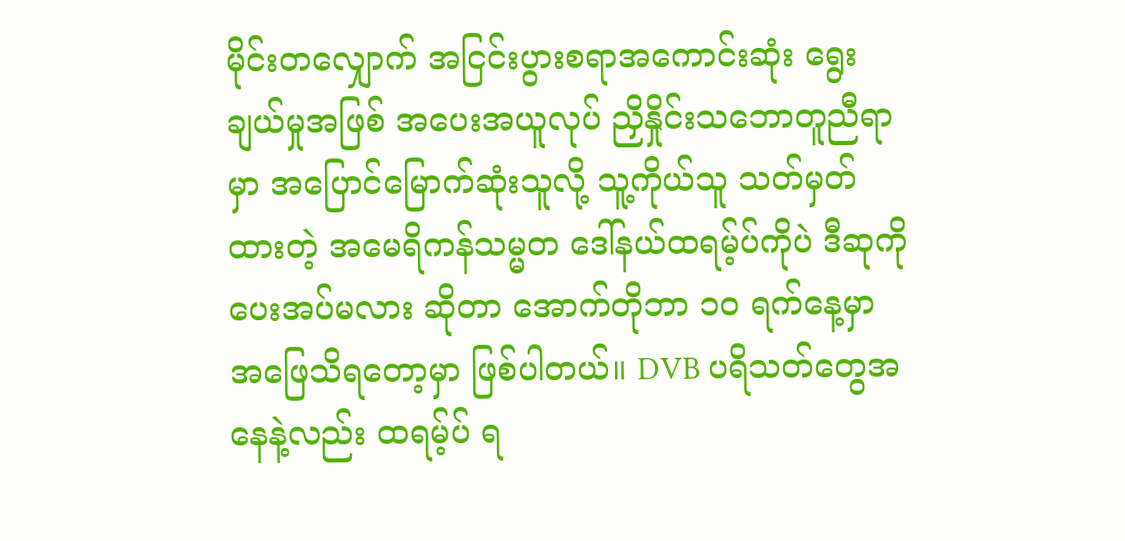မိုင်းတလျှောက် အငြင်းပွားစရာအကောင်းဆုံး ရွေးချယ်မှုအဖြစ် အပေးအယူလုပ် ညှိနှိုင်းသဘောတူညီရာမှာ အပြောင်မြောက်ဆုံးသူလို့ သူ့ကိုယ်သူ သတ်မှတ်ထားတဲ့ အမေရိကန်သမ္မတ ဒေါ်နယ်ထရမ့်ပ်ကိုပဲ ဒီဆုကို ပေးအပ်မလား ဆိုတာ အောက်တိုဘာ ၁၀ ရက်နေ့မှာ အဖြေသိရတော့မှာ ဖြစ်ပါတယ်။ DVB ပရိသတ်တွေအနေနဲ့လည်း ထရမ့်ပ် ရ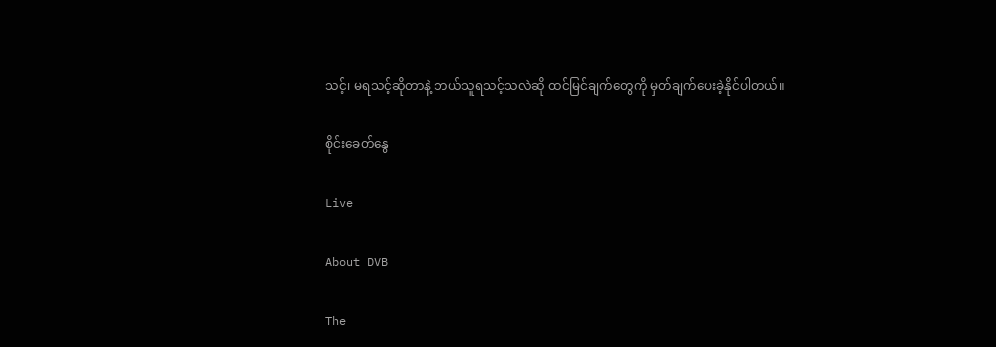သင့်၊ မရသင့်ဆိုတာနဲ့ ဘယ်သူရသင့်သလဲဆို ထင်မြင်ချက်တွေကို မှတ်ချက်ပေးခဲ့နိုင်ပါတယ်။

စိုင်းခေတ်နွေ

Live

About DVB

The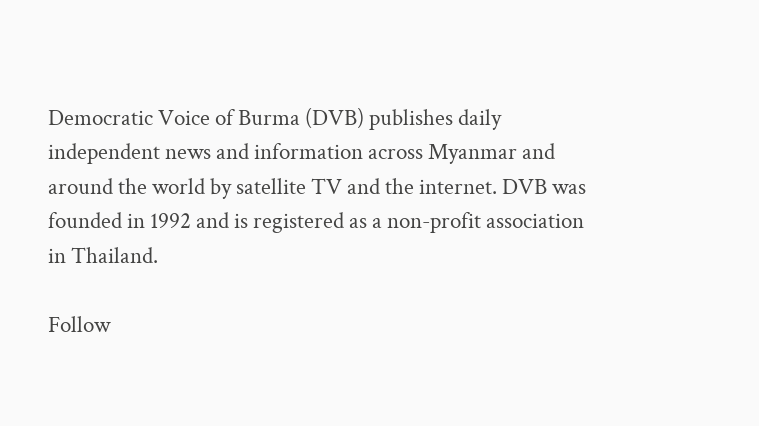Democratic Voice of Burma (DVB) publishes daily independent news and information across Myanmar and around the world by satellite TV and the internet. DVB was founded in 1992 and is registered as a non-profit association in Thailand.

Follow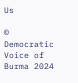Us

© Democratic Voice of Burma 2024